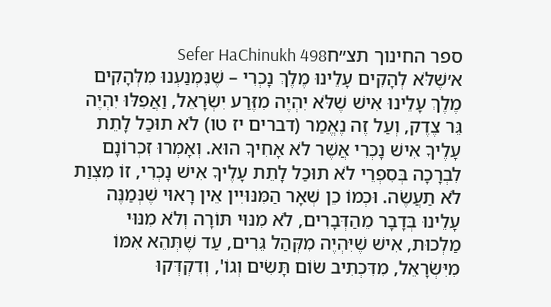ספר החינוך תצ״חSefer HaChinukh 498
א׳שֶׁלֹּא לְהָקִים עָלֵינוּ מֶלֶךְ נָכְרִי – שֶׁנִּמְנַעְנוּ מִלְּהָקִים מֶלֶךְ עָלֵינוּ אִישׁ שֶׁלֹּא יִהְיֶה מִזֶּרַע יִשְׂרָאֵל, וַאֲפִלּוּ יִהְיֶה גֵּר צֶדֶק, וְעַל זֶה נֶאֱמַר (דברים יז טו) לֹא תוּכַל לָתֵת עָלֶיךָ אִישׁ נָכְרִי אֲשֶׁר לֹא אָחִיךָ הוּא. וְאָמְרוּ זִכְרוֹנָם לִבְרָכָה בְּסִפְרֵי לֹא תוּכַל לָתֵת עָלֶיךָ אִישׁ נָכְרִי, זוֹ מִצְוַת לֹא תַעֲשֶׂה. וּכְמוֹ כֵן שְׁאָר הַמִּנּוּיִין אֵין רָאוּי שֶׁנְּמַנֶּה עָלֵינוּ בְּדָבָר מֵהַדְּבָרִים, לֹא מִנּוּי תּוֹרָה וְלֹא מִנּוּי מַלְכוּת, אִישׁ שֶׁיִּהְיֶה מִקְּהַל גֵּרִים, עַד שֶׁתְּהֵא אִמּוֹ מִיִּשְׂרָאֵל, מִדִּכְתִיב שׂוֹם תָּשִׂים וְגוֹ', וְדִקְדְּקוּ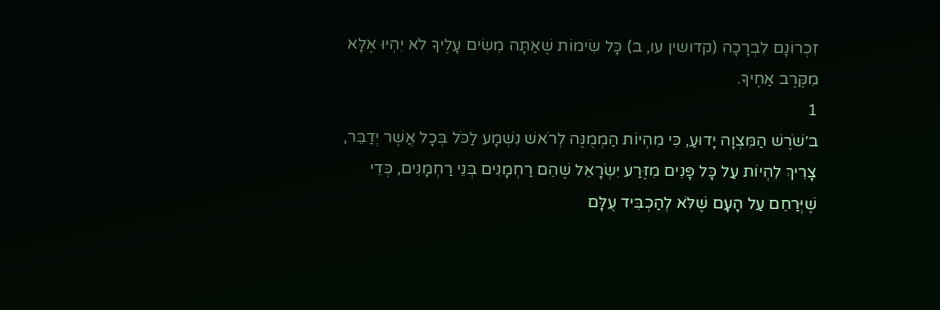זִכְרוֹנָם לִבְרָכָה (קדושין עו, ב) כָּל שִׂימוֹת שֶׁאַתָּה מֵשִׂים עָלֶיךָ לֹא יִהְיוּ אֶלָּא מִקֶּרֶב אַחֶיךָ.
1
ב׳שֹׁרֶשׁ הַמִּצְוָה יָדוּעַ, כִּי מִהְיוֹת הַמְמֻנֶּה לְרֹאשׁ נִשְׁמָע לַכֹּל בְּכָל אֲשֶׁר יְדַבֵּר, צָרִיךְ לִהְיוֹת עַל כָּל פָּנִים מִזֶּרַע יִשְׂרָאֵל שֶׁהֵם רַחְמָנִים בְּנֵי רַחְמָנִים, כְּדֵי שֶׁיְּרַחֵם עַל הָעָם שֶׁלֹּא לְהַכְבִּיד עֻלָּם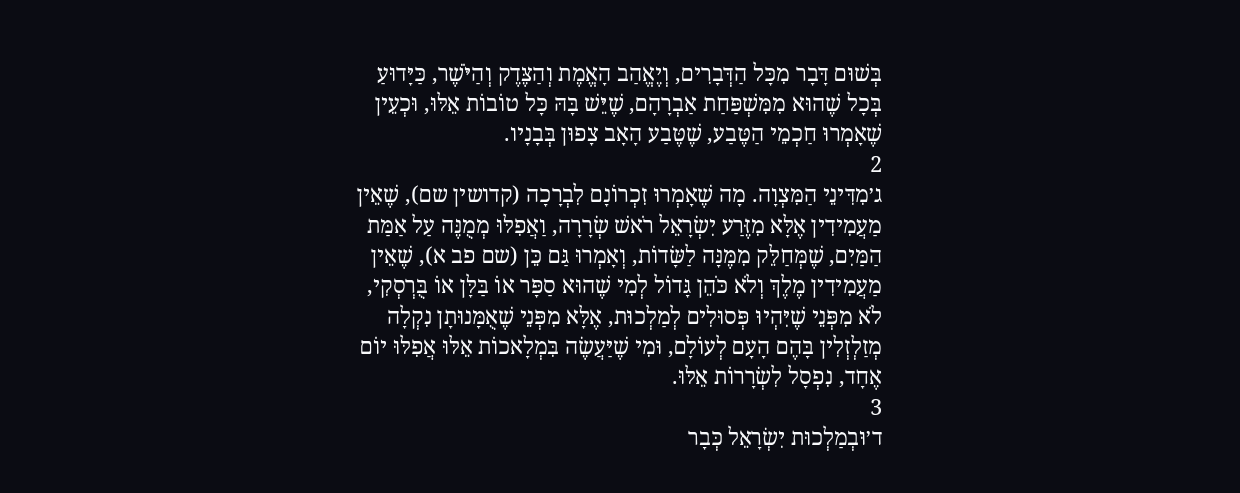בְּשׁוּם דָּבָר מִכָּל הַדְּבָרִים, וְיֶאֱהַב הָאֱמֶת וְהַצֶּדֶק וְהַיֹּשֶׁר, כַּיָּדוּעַ בְּכָל שֶׁהוּא מִמִּשְׁפַּחַת אַבְרָהָם, שֶׁיֵּשׁ בָּהּ כָּל טוֹבוֹת אֵלּוּ, וּכְעֵין שֶׁאָמְרוּ חַכְמֵי הַטֶּבַע, שֶׁטֶּבַע הָאָב צָפוּן בְּבָנָיו.
2
ג׳מִדִּינֵי הַמִּצְוָה. מָה שֶׁאָמְרוּ זִכְרוֹנָם לִבְרָכָה (קדושין שם), שֶׁאֵין מַעֲמִידִין אֶלָּא מִזֶּרַע יִשְׂרָאֵל רֹאשׁ שְׂרָרָה, וַאֲפִלּוּ מְמֻנֶּה עַל אַמַּת הַמַּיִם, שֶׁמְּחַלֵּק מִמֶּנָּה לַשָּׂדוֹת, וְאָמְרוּ גַּם כֵּן (שם פב א), שֶׁאֵין מַעֲמִידִין מֶלֶךְ וְלֹא כֹּהֵן גָּדוֹל לְמִי שֶׁהוּא סַפָּר אוֹ בַּלָּן אוֹ בֻּרְסְקִי, לֹא מִפְּנֵי שֶׁיִּהְיוּ פְּסוּלִים לְמַלְכוּת, אֶלָּא מִפְּנֵי שֶׁאֻמָּנוּתָן נִקְלָה מְזַלְזְלִין בָּהֶם הָעָם לְעוֹלָם, וּמִי שֶׁיַּעֲשֶׂה בִּמְלָאכוֹת אֵלּוּ אֲפִלּוּ יוֹם אֶחָד, נִפְסָל לִשְׂרָרוֹת אֵלּוּ.
3
ד׳וּבְמַלְכוּת יִשְׂרָאֵל כְּבָר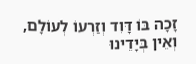זָכָה בּוֹ דָּוִד וְזַרְעוֹ לְעוֹלָם, וְאֵין בְּיָדֵינוּ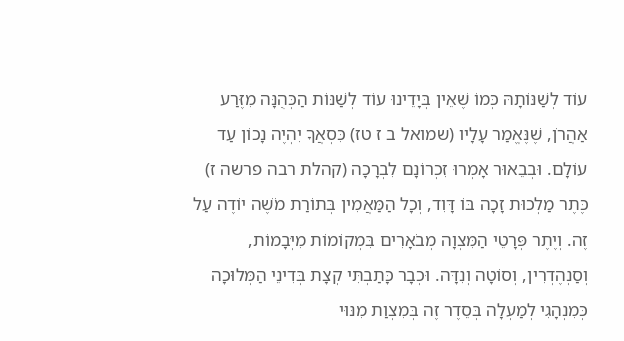עוֹד לְשַׁנּוֹתָהּ כְּמוֹ שֶׁאֵין בְּיָדֵינוּ עוֹד לְשַׁנּוֹת הַכְּהֻנָּה מִזֶּרַע אַהֲרֹן, שֶׁנֶּאֱמַר עָלָיו (שמואל ב ז טז) כִּסְאֲךָ יִהְיֶה נָכוֹן עַד עוֹלָם. וּבְבֵאוּר אָמְרוּ זִכְרוֹנָם לִבְרָכָה (קהלת רבה פרשה ז) כֶּתֶר מַלְכוּת זָכָה בּוֹ דָּוִד, וְכָל הַמַּאֲמִין בְּתוֹרַת מֹשֶׁה יוֹדֶה עַל זֶה. וְיֶתֶר פְּרָטֵי הַמִּצְוָה מְבֹאָרִים בִּמְקוֹמוֹת מִיְּבָמוֹת, וְסַנְהֶדְרִין, וְסוֹטָה וְנִדָּה. וּכְבָר כָּתַבְתִּי קְצָת בְּדִינֵי הַמְּלוּכָה כְּמִנְהָגִי לְמַעְלָה בְּסֵדֶר זֶה בְּמִצְוַת מִנּוּי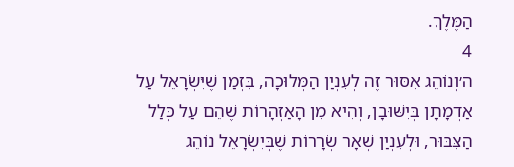הַמֶּלֶךְ.
4
ה׳וְנוֹהֵג אִסּוּר זֶה לְעִנְיַן הַמְּלוּכָה, בִּזְמַן שֶׁיִּשְׂרָאֵל עַל אַדְמָתָן בְּיִשּׁוּבָן, וְהִיא מִן הָאַזְהָרוֹת שֶׁהֵם עַל כְּלַל הַצִּבּוּר, וּלְעִנְיַן שְׁאָר שְׂרָרוֹת שֶׁבְּיִשְׂרָאֵל נוֹהֵג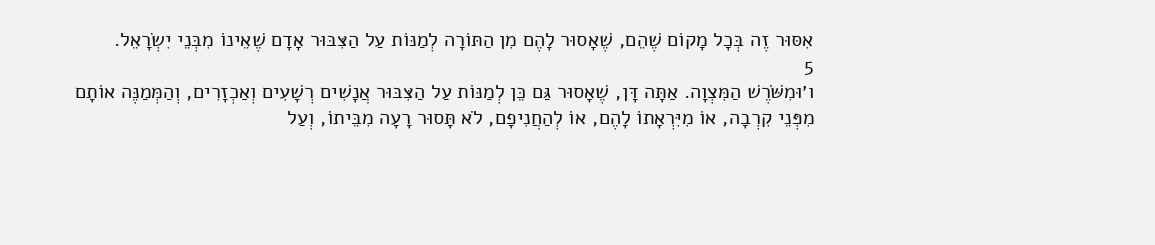אִסּוּר זֶה בְּכָל מָקוֹם שֶׁהֵם, שֶׁאָסוּר לָהֶם מִן הַתּוֹרָה לְמַנּוֹת עַל הַצִּבּוּר אָדָם שֶׁאֵינוֹ מִבְּנֵי יִשְׂרָאֵל.
5
ו׳וּמִשֹּׁרֶשׁ הַמִּצְוָה. אַתָּה דָּן, שֶׁאָסוּר גַּם כֵּן לְמַנּוֹת עַל הַצִּבּוּר אֲנָשִׁים רְשָׁעִים וְאַכְזָרִים, וְהַמְּמַנֶּה אוֹתָם מִפְּנֵי קִרְבָה, אוֹ מִיִּרְאָתוֹ לָהֶם, אוֹ לְהַחֲנִיפָם, לֹא תָּסוּר רָעָה מִבֵּיתוֹ, וְעַל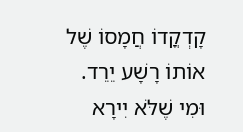קָדְקֳדוֹ חֲמָסוֹ שֶׁל אוֹתוֹ רָשָׁע יֵרֵד. וּמִי שֶׁלֹּא יִירָא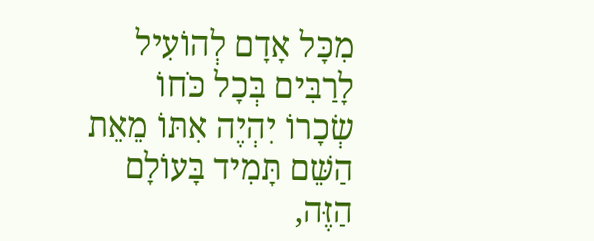מִכָּל אָדָם לְהוֹעִיל לָרַבִּים בְּכָל כֹּחוֹ שְׂכָרוֹ יִהְיֶה אִתּוֹ מֵאֵת הַשֵּׁם תָּמִיד בָּעוֹלָם הַזֶּה,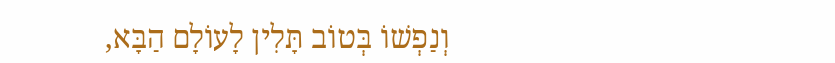וְנַפְשׁוֹ בְּטוֹב תָּלִין לָעוֹלָם הַבָּא,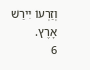וְזַרְעוֹ יִירַשׁ אָרֶץ.
6